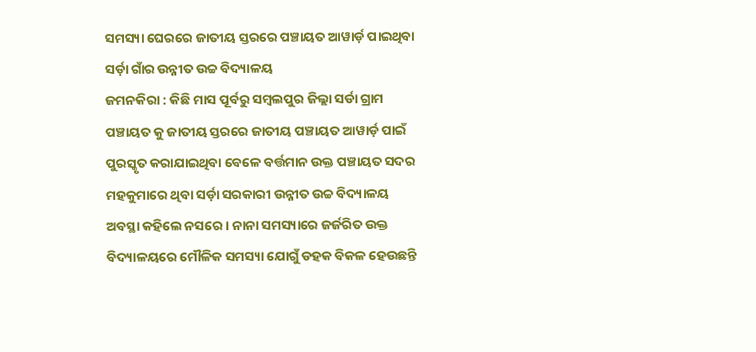ସମସ୍ୟା ଘେରରେ ଜାତୀୟ ସ୍ତରରେ ପଞ୍ଚାୟତ ଆୱାର୍ଡ଼ ପାଇଥିବା ସର୍ଡ଼ା ଗାଁର ଉନ୍ନୀତ ଉଚ୍ଚ ବିଦ୍ୟାଳୟ
ଜମନକିରା : କିଛି ମାସ ପୂର୍ବରୁ ସମ୍ବଲପୁର ଜିଲ୍ଲା ସର୍ଡା ଗ୍ରାମ ପଞ୍ଚାୟତ କୁ ଜାତୀୟ ସ୍ତରରେ ଜାତୀୟ ପଞ୍ଚାୟତ ଆୱାର୍ଡ଼ ପାଇଁ ପୁରସ୍କୃତ କରାଯାଇଥିବା ବେଳେ ବର୍ତ୍ତମାନ ଉକ୍ତ ପଞ୍ଚାୟତ ସଦର ମହକୁମାରେ ଥିବା ସର୍ଡ଼ା ସରକାରୀ ଉନ୍ନୀତ ଉଚ୍ଚ ବିଦ୍ୟାଳୟ ଅବସ୍ଥା କହିଲେ ନସରେ। ନାନା ସମସ୍ୟାରେ ଜର୍ଜରିତ ଉକ୍ତ ବିଦ୍ୟାଳୟରେ ମୌଳିକ ସମସ୍ୟା ଯୋଗୁଁ ଡହକ ବିକଳ ହେଉଛନ୍ତି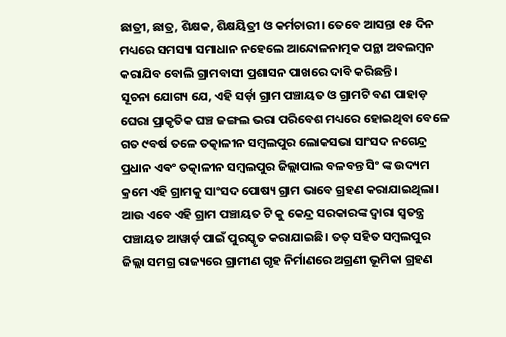ଛାତ୍ରୀ, ଛାତ୍ର, ଶିକ୍ଷକ, ଶିକ୍ଷୟିତ୍ରୀ ଓ କର୍ମଚାରୀ। ତେବେ ଆସନ୍ତା ୧୫ ଦିନ ମଧ୍ୟରେ ସମସ୍ୟା ସମାଧାନ ନହେଲେ ଆନ୍ଦୋଳନାତ୍ମକ ପନ୍ଥା ଅବଲମ୍ବନ କରାଯିବ ବୋଲି ଗ୍ରାମବାସୀ ପ୍ରଶାସନ ପାଖରେ ଦାବି କରିଛନ୍ତି ।
ସୂଚନା ଯୋଗ୍ୟ ଯେ, ଏହି ସର୍ଡ଼ା ଗ୍ରାମ ପଞ୍ଚାୟତ ଓ ଗ୍ରାମଟି ବଣ ପାହାଡ଼ ଘେରା ପ୍ରାକୃତିକ ଘଞ୍ଚ ଜଙ୍ଗଲ ଭରା ପରିବେଶ ମଧ୍ୟରେ ହୋଇଥିବା ବେଳେ ଗତ ୯ବର୍ଷ ତଳେ ତତ୍କାଳୀନ ସମ୍ବଲପୁର ଲୋକସଭା ସାଂସଦ ନଗେନ୍ଦ୍ର ପ୍ରଧାନ ଏଵଂ ତତ୍କାଳୀନ ସମ୍ବଲପୁର ଜିଲ୍ଲାପାଲ ବଳବନ୍ତ ସିଂ ଙ୍କ ଉଦ୍ୟମ କ୍ରମେ ଏହି ଗ୍ରାମକୁ ସାଂସଦ ପୋଷ୍ୟ ଗ୍ରାମ ଭାବେ ଗ୍ରହଣ କରାଯାଇଥିଲା। ଆଉ ଏବେ ଏହି ଗ୍ରାମ ପଞ୍ଚାୟତ ଟି କୁ କେନ୍ଦ୍ର ସରକାରଙ୍କ ଦ୍ୱାରା ସ୍ୱତନ୍ତ୍ର ପଞ୍ଚାୟତ ଆୱାର୍ଡ଼ ପାଇଁ ପୁରସ୍କୃତ କରାଯାଇଛି। ତତ୍ ସହିତ ସମ୍ବଲପୁର ଜିଲ୍ଲା ସମଗ୍ର ରାଜ୍ୟରେ ଗ୍ରାମୀଣ ଗୃହ ନିର୍ମାଣରେ ଅଗ୍ରଣୀ ଭୂମିକା ଗ୍ରହଣ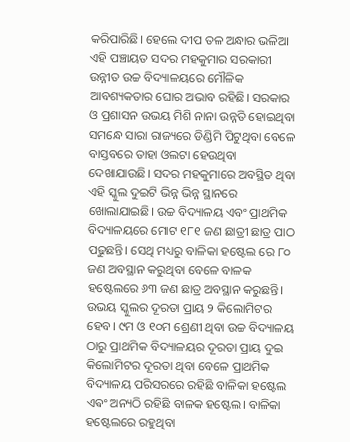କରିପାରିଛି। ହେଲେ ଦୀପ ତଳ ଅନ୍ଧାର ଭଳିଆ ଏହି ପଞ୍ଚାୟତ ସଦର ମହକୁମାର ସରକାରୀ ଉନ୍ନୀତ ଉଚ୍ଚ ବିଦ୍ୟାଳୟରେ ମୌଳିକ ଆବଶ୍ୟକତାର ଘୋର ଅଭାବ ରହିଛି। ସରକାର ଓ ପ୍ରଶାସନ ଉଭୟ ମିଶି ନାନା ଉନ୍ନତି ହୋଇଥିବା ସମନ୍ଧେ ସାରା ରାଜ୍ୟରେ ଡିଣ୍ଡିମି ପିଟୁଥିବା ବେଳେ ବାସ୍ତବରେ ତାହା ଓଲଟା ହେଉଥିବା ଦେଖାଯାଉଛି। ସଦର ମହକୁମାରେ ଅବସ୍ଥିତ ଥିବା ଏହି ସ୍କୁଲ ଦୁଇଟି ଭିନ୍ନ ଭିନ୍ନ ସ୍ଥାନରେ ଖୋଲାଯାଇଛି। ଉଚ୍ଚ ବିଦ୍ୟାଳୟ ଏବଂ ପ୍ରାଥମିକ ବିଦ୍ୟାଳୟରେ ମୋଟ ୧୮୧ ଜଣ ଛାତ୍ରୀ ଛାତ୍ର ପାଠ ପଢୁଛନ୍ତି। ସେଥି ମଧ୍ୟରୁ ବାଳିକା ହଷ୍ଟେଲ ରେ ୮୦ ଜଣ ଅବସ୍ଥାନ କରୁଥିବା ବେଳେ ବାଳକ ହଷ୍ଟେଲରେ ୬୩ ଜଣ ଛାତ୍ର ଅବସ୍ଥାନ କରୁଛନ୍ତି। ଉଭୟ ସ୍କୁଲର ଦୂରତା ପ୍ରାୟ ୨ କିଲୋମିଟର ହେବ। ୯ମ ଓ ୧୦ମ ଶ୍ରେଣୀ ଥିବା ଉଚ୍ଚ ବିଦ୍ୟାଳୟ ଠାରୁ ପ୍ରାଥମିକ ବିଦ୍ୟାଳୟର ଦୂରତା ପ୍ରାୟ ଦୁଇ କିଲୋମିଟର ଦୂରତା ଥିବା ବେଳେ ପ୍ରାଥମିକ ବିଦ୍ୟାଳୟ ପରିସରରେ ରହିଛି ବାଳିକା ହଷ୍ଟେଲ ଏଵଂ ଅନ୍ୟଠି ରହିଛି ବାଳକ ହଷ୍ଟେଲ। ବାଳିକା ହଷ୍ଟେଲରେ ରହୁଥିବା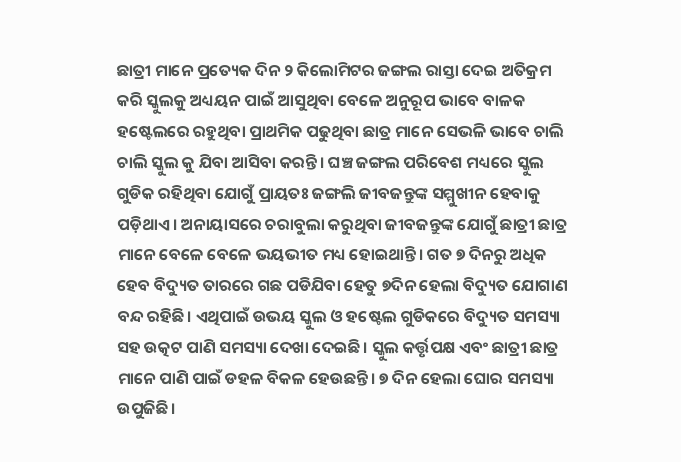ଛାତ୍ରୀ ମାନେ ପ୍ରତ୍ୟେକ ଦିନ ୨ କିଲୋମିଟର ଜଙ୍ଗଲ ରାସ୍ତା ଦେଇ ଅତିକ୍ରମ କରି ସ୍କୁଲକୁ ଅଧ୍ୟୟନ ପାଇଁ ଆସୁଥିବା ବେଳେ ଅନୁରୂପ ଭାବେ ବାଳକ ହଷ୍ଟେଲରେ ରହୁଥିବା ପ୍ରାଥମିକ ପଢୁଥିବା ଛାତ୍ର ମାନେ ସେଭଳି ଭାବେ ଚାଲି ଚାଲି ସ୍କୁଲ କୁ ଯିବା ଆସିବା କରନ୍ତି। ଘଞ୍ଚ ଜଙ୍ଗଲ ପରିବେଶ ମଧ୍ୟରେ ସ୍କୁଲ ଗୁଡିକ ରହିଥିବା ଯୋଗୁଁ ପ୍ରାୟତଃ ଜଙ୍ଗଲି ଜୀବଜନ୍ତୁଙ୍କ ସମ୍ମୁଖୀନ ହେବାକୁ ପଡ଼ିଥାଏ। ଅନାୟାସରେ ଚରାବୁଲା କରୁଥିବା ଜୀବଜନ୍ତୁଙ୍କ ଯୋଗୁଁ ଛାତ୍ରୀ ଛାତ୍ର ମାନେ ବେଳେ ବେଳେ ଭୟଭୀତ ମଧ୍ୟ ହୋଇଥାନ୍ତି। ଗତ ୭ ଦିନରୁ ଅଧିକ ହେବ ବିଦ୍ୟୁତ ତାରରେ ଗଛ ପଡିଯିବା ହେତୁ ୭ଦିନ ହେଲା ବିଦ୍ୟୁତ ଯୋଗାଣ ବନ୍ଦ ରହିଛି। ଏଥିପାଇଁ ଉଭୟ ସ୍କୁଲ ଓ ହଷ୍ଟେଲ ଗୁଡିକରେ ବିଦ୍ୟୁତ ସମସ୍ୟା ସହ ଉତ୍କଟ ପାଣି ସମସ୍ୟା ଦେଖା ଦେଇଛି। ସ୍କୁଲ କର୍ତ୍ତୃପକ୍ଷ ଏବଂ ଛାତ୍ରୀ ଛାତ୍ର ମାନେ ପାଣି ପାଇଁ ଡହଳ ବିକଳ ହେଉଛନ୍ତି। ୭ ଦିନ ହେଲା ଘୋର ସମସ୍ୟା ଉପୁଜିଛି।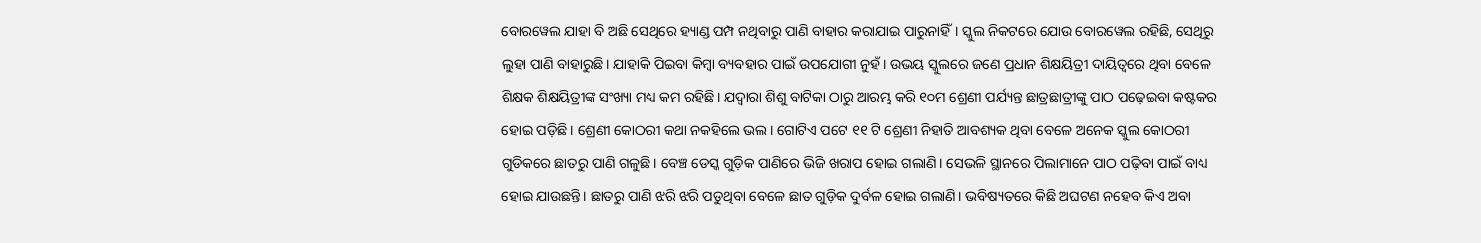ବୋରୱେଲ ଯାହା ବି ଅଛି ସେଥିରେ ହ୍ୟାଣ୍ଡ ପମ୍ପ ନଥିବାରୁ ପାଣି ବାହାର କରାଯାଇ ପାରୁନାହିଁ। ସ୍କୁଲ ନିକଟରେ ଯୋଉ ବୋରୱେଲ ରହିଛି, ସେଥିରୁ ଲୁହା ପାଣି ବାହାରୁଛି। ଯାହାକି ପିଇବା କିମ୍ବା ବ୍ୟବହାର ପାଇଁ ଉପଯୋଗୀ ନୁହଁ। ଉଭୟ ସ୍କୁଲରେ ଜଣେ ପ୍ରଧାନ ଶିକ୍ଷୟିତ୍ରୀ ଦାୟିତ୍ୱରେ ଥିବା ବେଳେ ଶିକ୍ଷକ ଶିକ୍ଷୟିତ୍ରୀଙ୍କ ସଂଖ୍ୟା ମଧ୍ୟ କମ ରହିଛି। ଯଦ୍ୱାରା ଶିଶୁ ବାଟିକା ଠାରୁ ଆରମ୍ଭ କରି ୧୦ମ ଶ୍ରେଣୀ ପର୍ଯ୍ୟନ୍ତ ଛାତ୍ରଛାତ୍ରୀଙ୍କୁ ପାଠ ପଢ଼େଇବା କଷ୍ଟକର ହୋଇ ପଡ଼ିଛି। ଶ୍ରେଣୀ କୋଠରୀ କଥା ନକହିଲେ ଭଲ। ଗୋଟିଏ ପଟେ ୧୧ ଟି ଶ୍ରେଣୀ ନିହାତି ଆବଶ୍ୟକ ଥିବା ବେଳେ ଅନେକ ସ୍କୁଲ କୋଠରୀ ଗୁଡିକରେ ଛାତରୁ ପାଣି ଗଳୁଛି। ବେଞ୍ଚ ଡେସ୍କ ଗୁଡ଼ିକ ପାଣିରେ ଭିଜି ଖରାପ ହୋଇ ଗଲାଣି। ସେଭଳି ସ୍ଥାନରେ ପିଲାମାନେ ପାଠ ପଢ଼ିବା ପାଇଁ ବାଧ୍ୟ ହୋଇ ଯାଉଛନ୍ତି। ଛାତରୁ ପାଣି ଝରି ଝରି ପଡୁଥିବା ବେଳେ ଛାତ ଗୁଡ଼ିକ ଦୁର୍ବଳ ହୋଇ ଗଲାଣି। ଭବିଷ୍ୟତରେ କିଛି ଅଘଟଣ ନହେବ କିଏ ଅବା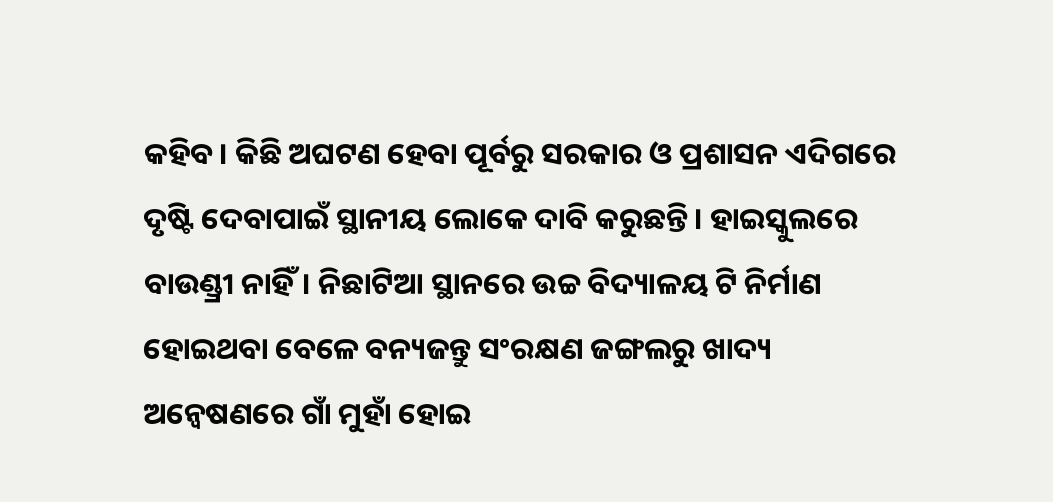କହିବ। କିଛି ଅଘଟଣ ହେବା ପୂର୍ବରୁ ସରକାର ଓ ପ୍ରଶାସନ ଏଦିଗରେ ଦୃଷ୍ଟି ଦେବାପାଇଁ ସ୍ଥାନୀୟ ଲୋକେ ଦାବି କରୁଛନ୍ତି। ହାଇସ୍କୁଲରେ ବାଉଣ୍ଡ୍ରୀ ନାହିଁ। ନିଛାଟିଆ ସ୍ଥାନରେ ଉଚ୍ଚ ବିଦ୍ୟାଳୟ ଟି ନିର୍ମାଣ ହୋଇଥବା ବେଳେ ବନ୍ୟଜନ୍ତୁ ସଂରକ୍ଷଣ ଜଙ୍ଗଲରୁ ଖାଦ୍ୟ ଅନ୍ୱେଷଣରେ ଗାଁ ମୁହାଁ ହୋଇ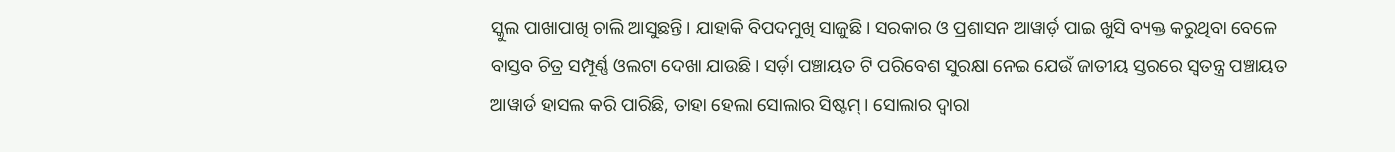ସ୍କୁଲ ପାଖାପାଖି ଚାଲି ଆସୁଛନ୍ତି। ଯାହାକି ବିପଦମୁଖି ସାଜୁଛି। ସରକାର ଓ ପ୍ରଶାସନ ଆୱାର୍ଡ଼ ପାଇ ଖୁସି ବ୍ୟକ୍ତ କରୁଥିବା ବେଳେ ବାସ୍ତବ ଚିତ୍ର ସମ୍ପୂର୍ଣ୍ଣ ଓଲଟା ଦେଖା ଯାଉଛି। ସର୍ଡ଼ା ପଞ୍ଚାୟତ ଟି ପରିବେଶ ସୁରକ୍ଷା ନେଇ ଯେଉଁ ଜାତୀୟ ସ୍ତରରେ ସ୍ୱତନ୍ତ୍ର ପଞ୍ଚାୟତ ଆୱାର୍ଡ ହାସଲ କରି ପାରିଛି, ତାହା ହେଲା ସୋଲାର ସିଷ୍ଟମ୍। ସୋଲାର ଦ୍ୱାରା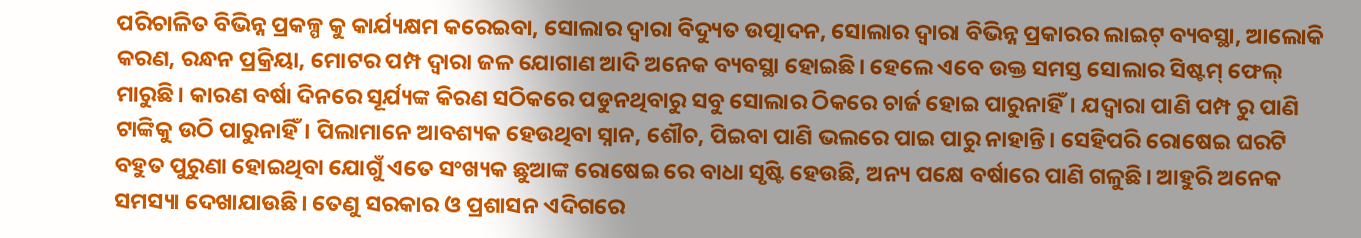ପରିଚାଳିତ ବିଭିନ୍ନ ପ୍ରକଳ୍ପ କୁ କାର୍ଯ୍ୟକ୍ଷମ କରେଇବା, ସୋଲାର ଦ୍ୱାରା ବିଦ୍ୟୁତ ଉତ୍ପାଦନ, ସୋଲାର ଦ୍ୱାରା ବିଭିନ୍ନ ପ୍ରକାରର ଲାଇଟ୍ ବ୍ୟବସ୍ଥା, ଆଲୋକି କରଣ, ରନ୍ଧନ ପ୍ରକ୍ରିୟା, ମୋଟର ପମ୍ପ ଦ୍ୱାରା ଜଳ ଯୋଗାଣ ଆଦି ଅନେକ ବ୍ୟବସ୍ଥା ହୋଇଛି। ହେଲେ ଏବେ ଉକ୍ତ ସମସ୍ତ ସୋଲାର ସିଷ୍ଟମ୍ ଫେଲ୍ ମାରୁଛି। କାରଣ ବର୍ଷା ଦିନରେ ସୂର୍ଯ୍ୟଙ୍କ କିରଣ ସଠିକରେ ପଡୁନଥିବାରୁ ସବୁ ସୋଲାର ଠିକରେ ଚାର୍ଜ ହୋଇ ପାରୁନାହିଁ। ଯଦ୍ୱାରା ପାଣି ପମ୍ପ ରୁ ପାଣି ଟାଙ୍କିକୁ ଉଠି ପାରୁନାହିଁ। ପିଲାମାନେ ଆବଶ୍ୟକ ହେଉଥିବା ସ୍ନାନ, ଶୌଚ, ପିଇବା ପାଣି ଭଲରେ ପାଇ ପାରୁ ନାହାନ୍ତି। ସେହିପରି ରୋଷେଇ ଘରଟି ବହୁତ ପୁରୁଣା ହୋଇଥିବା ଯୋଗୁଁ ଏତେ ସଂଖ୍ୟକ ଛୁଆଙ୍କ ରୋଷେଇ ରେ ବାଧା ସୃଷ୍ଟି ହେଉଛି, ଅନ୍ୟ ପକ୍ଷେ ବର୍ଷାରେ ପାଣି ଗଳୁଛି। ଆହୁରି ଅନେକ ସମସ୍ୟା ଦେଖାଯାଉଛି। ତେଣୁ ସରକାର ଓ ପ୍ରଶାସନ ଏଦିଗରେ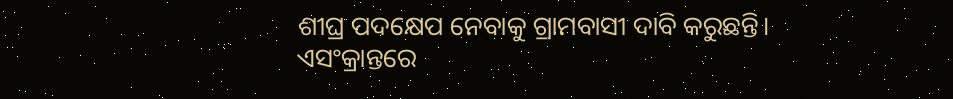ଶୀଘ୍ର ପଦକ୍ଷେପ ନେବାକୁ ଗ୍ରାମବାସୀ ଦାବି କରୁଛନ୍ତି।
ଏସଂକ୍ରାନ୍ତରେ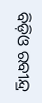ବିଡ଼ିଓ ରବୀନ୍ଦ୍ର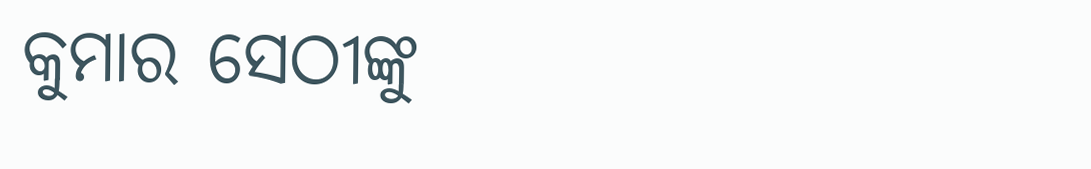କୁମାର ସେଠୀଙ୍କୁ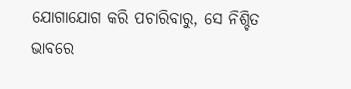ଯୋଗାଯୋଗ କରି ପଚାରିବାରୁ, ସେ ନିଶ୍ଚିତ ଭାବରେ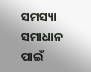ସମସ୍ୟା ସମାଧାନ ପାଇଁ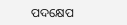ପଦକ୍ଷେପ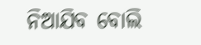ନିଆଯିବ ବୋଲି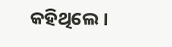କହିଥିଲେ।